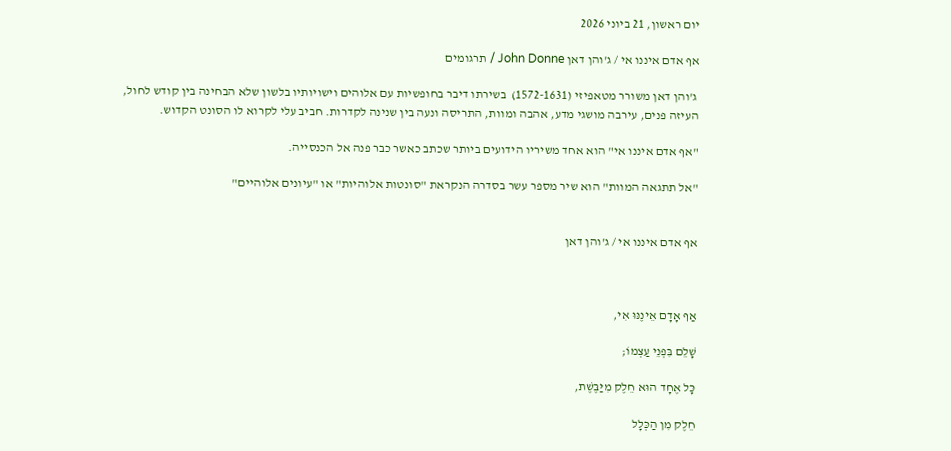יום ראשון, 21 ביוני 2026

אף אדם איננו אי / ג'והן דאן John Donne / תרגומים

 ג'והן דאן משורר מטאפיזי (1572-1631)  בשירתו דיבר בחופשיות עם אלוהים וישויותיו בלשון שלא הבחינה בין קודש לחול, העיזה פנים, עירבה מושגי מדע, אהבה ומוות, התריסה ונעה בין שנינה לקדרות. חביב עלי לקרוא לו הסונט הקדוש.

"אף אדם איננו אי" הוא אחד משיריו הידועים ביותר שכתב כאשר כבר פנה אל הכנסייה.

"אל תתגאה המוות" הוא שיר מספר עשר בסדרה הנקראת "סונטות אלוהיות" או "עיונים אלוהיים"


אף אדם איננו אי / ג'והן דאן



אַף אָדָם אֵינֶנּוּ אִי,

שָׁלֵם בִּפְנֵי עַצְמוֹ;

כָּל אֶחָד הוּא חֵלֶק מִיַּבֶּשֶׁת,

חֵלֶק מִן הַכְּלָל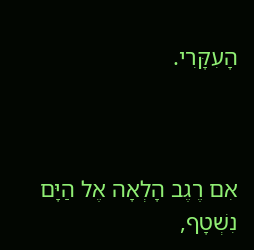הָעִקָּרִי.



אִם רֶגֶב הָלְאָה אֶל הַיָּם נִשְׁטָף,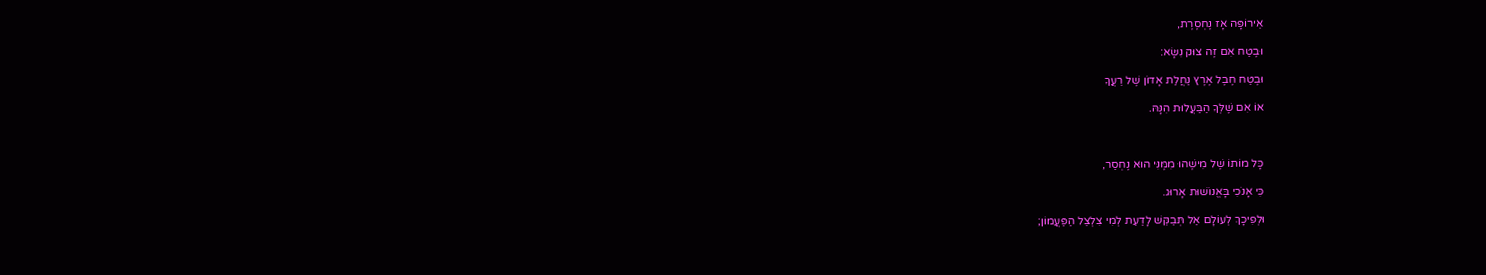אֵירוֹפָּה אָז נֶחְסֶרֶת,

וּבֶטַח אִם זֶה צוּק נִשָּׂא:

וּבֶטַח חֶבֶל אֶרֶץ נַחֲלַת אָדוֹן שֶׁל רֵעֲךָ

אוֹ אִם שֶׁלְּךָ הַבַּעֲלוּת הִנָּהּ.



כָּל מוֹתוֹ שֶׁל מִישֶׁהוּ מִמֶּנִּי הוּא נֶחְסַר,

כִּי אָנֹכִי בָּאֱנוֹשׁוּת אָרוּג.

וּלְפִיכָךְ לְעוֹלָם אַל תְּבַקֵּשׁ לָדַעַת לְמִי צִלְצֵל הַפַּעֲמוֹן;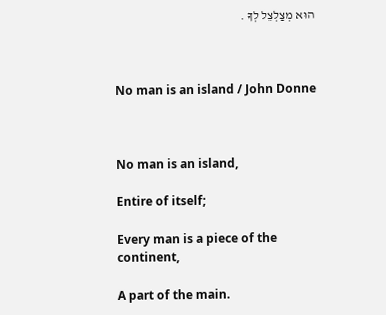הוּא מְצַלְצֵל לְךָ .



No man is an island / John Donne



No man is an island,

Entire of itself;

Every man is a piece of the continent,

A part of the main.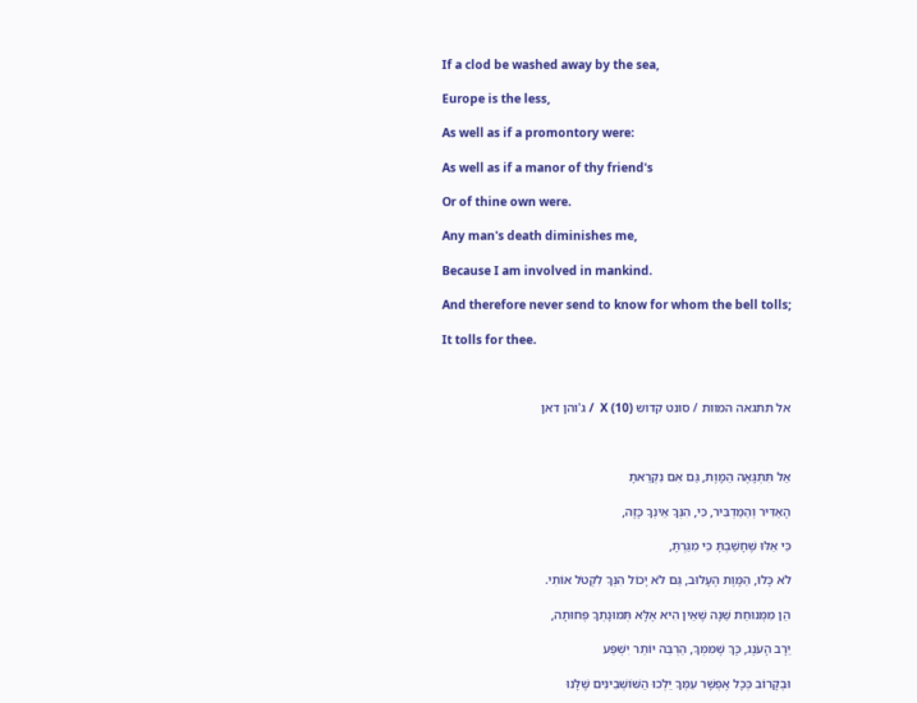If a clod be washed away by the sea,

Europe is the less,

As well as if a promontory were:

As well as if a manor of thy friend's

Or of thine own were.

Any man's death diminishes me,

Because I am involved in mankind.

And therefore never send to know for whom the bell tolls;

It tolls for thee.



אל תתגאה המוות / סונט קדוש X (10)  / ג'והן דאן



אַל תִּתְגָּאֶה הַמָּוֶת, גַּם אִם נִקְרֵאתָ

הָאַדִּיר וְהַמַּדְבִּיר, כִּי, הִנְּךָ אֵינְךָ כָּזֶה,

כִּי אֵלּוּ שֶׁחָשַׁבְתָּ כִּי מִגַּרְתָּ,

לֹא כָּלוּ, הַמָּוֶת הֶעָלוּב, גַּם לֹא יָכוֹל הִנְּךָ לִקְטֹל אוֹתִי.

הֵן מִמְּנוּחַת שֵׁנָה שֶׁאֵין הִיא אֶלָּא תְּמוּנָתְךָ פְּחוּתָה,

יֵרָב הָעֹנֶג, כָּךְ שֶׁמִּמְּךָ, הַרְבֵּה יוֹתֵר יִשְׁפַּע

וּבְקָרוֹב כְּכָל אֶפְשָׁר עִמְּךָ יֵלְכוּ הַשּׁוֹשְׁבִינִים שֶׁלָּנוּ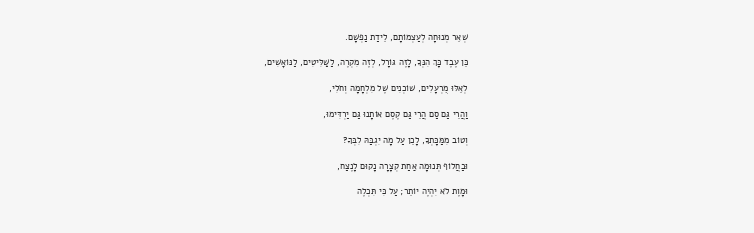שְׁאֵר מְנוּחָה לְעַצְמוֹתָם, לֵידַת נַפְשָׁם.

כֵּן עֶבֶד כָּךְ הִנְּךָ, לָזֶה גּוֹרָל, לְזֶה מִקְרֶה, לַשַּׁלִּיטִים, לַנּוֹאָשִׁים,

לְאֵלּוּ מֻרְעָלִים, שׁוֹכְנִים שֶׁל מִלְחָמָה וְחֹלִי,

וַהֲרֵי גַּם סַם הֲרֵי גַּם קֶסֶם אוֹתָנוּ גַּם יַרְדִּימוּ,

וְטוֹב מִמַּכָּתְךָ, לָכֵן עַל מָה יִגְבַּהּ לִבְּךָ?

וּבַחֲלוֹף תְּנוּמָה אַחַת קְצָרָה נָקוּם לָנֶצַח,

וּמָוֶת לֹא יִהְיֶה יוֹתֵר; עַל כִּי תִּכְלֶה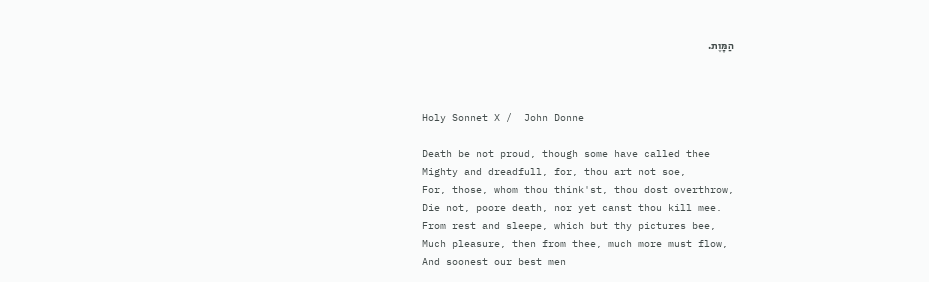הַמָּוֶת.



Holy Sonnet X /  John Donne

Death be not proud, though some have called thee
Mighty and dreadfull, for, thou art not soe,
For, those, whom thou think'st, thou dost overthrow,
Die not, poore death, nor yet canst thou kill mee.
From rest and sleepe, which but thy pictures bee,
Much pleasure, then from thee, much more must flow,
And soonest our best men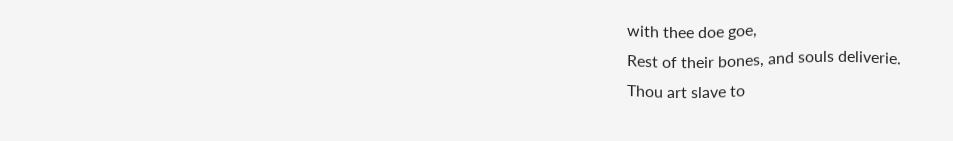with thee doe goe,
Rest of their bones, and souls deliverie.
Thou art slave to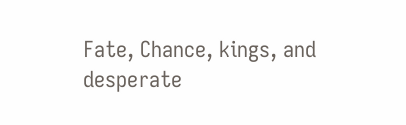Fate, Chance, kings, and desperate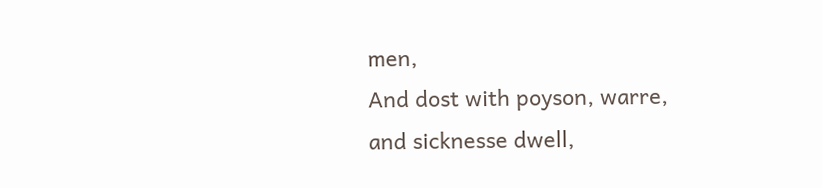men,
And dost with poyson, warre, and sicknesse dwell,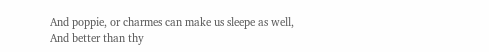And poppie, or charmes can make us sleepe as well,
And better than thy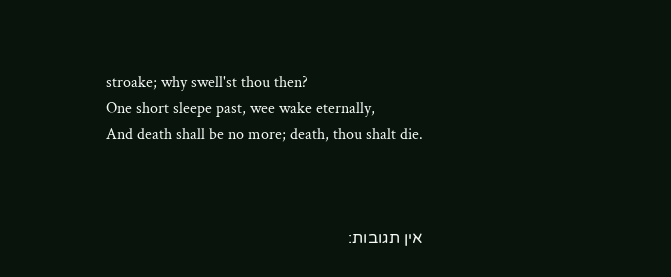stroake; why swell'st thou then?
One short sleepe past, wee wake eternally,
And death shall be no more; death, thou shalt die.



אין תגובות: